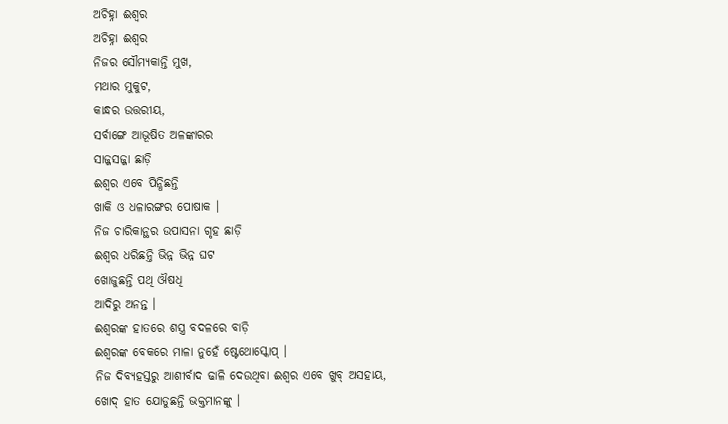ଅଚିହ୍ନା ଈଶ୍ୱର
ଅଚିହ୍ନା ଈଶ୍ୱର
ନିଜର ସୌମ୍ୟକାନ୍ତି ମୁଖ,
ମଥାର ମୁକୁଟ,
କାନ୍ଧର ଉତ୍ତରୀୟ,
ସର୍ବାଙ୍ଗେ ଆଭୂଷିତ ଅଳଙ୍କାରର
ସାଜ୍ଜସଜ୍ଜା ଛାଡ଼ି
ଈଶ୍ୱର ଏବେ ପିନ୍ଧିଛନ୍ତି
ଖାକି ଓ ଧଳାରଙ୍ଗର ପୋଷାକ ।
ନିଜ ଚାରିକାନ୍ଥର ଉପାସନା ଗୃହ ଛାଡ଼ି
ଈଶ୍ୱର ଧରିଛନ୍ତି ଭିନ୍ନ ଭିନ୍ନ ଘଟ
ଖୋଜୁଛନ୍ତି ପଥି ଔଷଧି
ଆଦିରୁ ଅନନ୍ତ ।
ଈଶ୍ୱରଙ୍କ ହାତରେ ଶସ୍ତ୍ର ବଦଳରେ ବାଡ଼ି
ଈଶ୍ୱରଙ୍କ ବେକରେ ମାଳା ନୁହେଁ ଷ୍ଟେଥୋସ୍କୋପ୍ ।
ନିଜ ଦିବ୍ୟହସ୍ତରୁ ଆଶୀର୍ବାଦ ଢାଳି ଦେଉଥିବା ଈଶ୍ୱର ଏବେ ଖୁବ୍ ଅସହାୟ,
ଖୋଦ୍ ହାତ ଯୋଡୁଛନ୍ତି ଭକ୍ତମାନଙ୍କୁ ।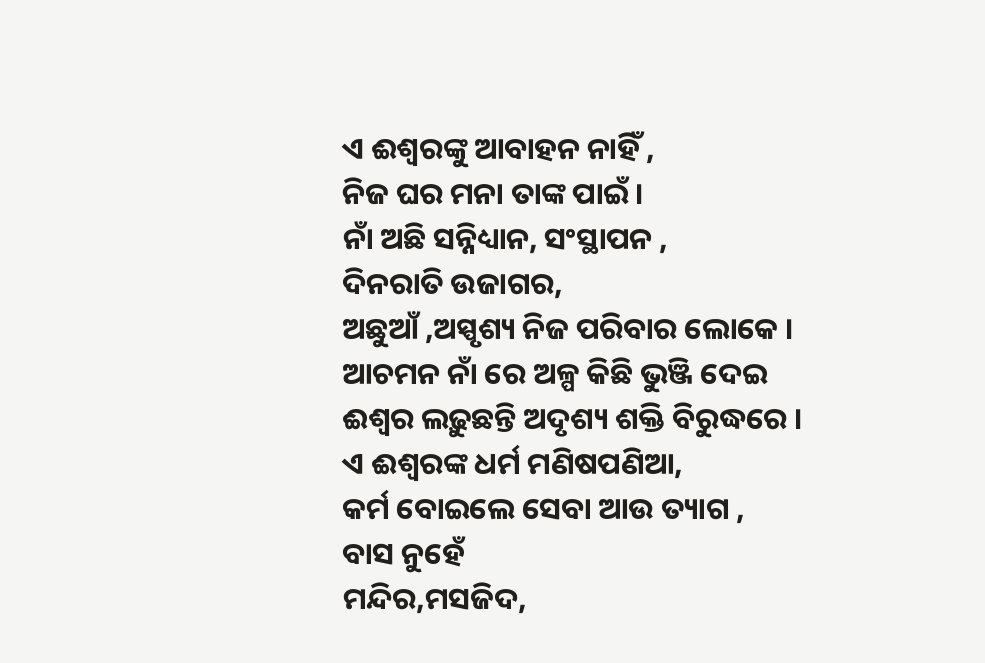ଏ ଈଶ୍ୱରଙ୍କୁ ଆବାହନ ନାହିଁ ,
ନିଜ ଘର ମନା ତାଙ୍କ ପାଇଁ ।
ନାଁ ଅଛି ସନ୍ନିଧ୍ୟାନ, ସଂସ୍ଥାପନ ,
ଦିନରାତି ଉଜାଗର,
ଅଛୁଆଁ ,ଅସ୍ପୃଶ୍ୟ ନିଜ ପରିବାର ଲୋକେ ।
ଆଚମନ ନାଁ ରେ ଅଳ୍ପ କିଛି ଭୁଞ୍ଜି ଦେଇ
ଈଶ୍ୱର ଲଢ଼ୁଛନ୍ତି ଅଦୃଶ୍ୟ ଶକ୍ତି ବିରୁଦ୍ଧରେ ।
ଏ ଈଶ୍ୱରଙ୍କ ଧର୍ମ ମଣିଷପଣିଆ,
କର୍ମ ବୋଇଲେ ସେବା ଆଉ ତ୍ୟାଗ ,
ବାସ ନୁହେଁ
ମନ୍ଦିର,ମସଜିଦ,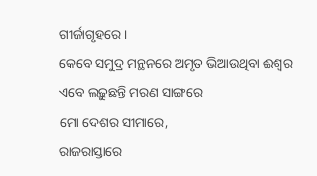ଗୀର୍ଜାଗୃହରେ ।
କେବେ ସମୁଦ୍ର ମନ୍ଥନରେ ଅମୃତ ଭିଆଉଥିବା ଈଶ୍ଵର
ଏବେ ଲଢ଼ୁଛନ୍ତି ମରଣ ସାଙ୍ଗରେ
ମୋ ଦେଶର ସୀମାରେ,
ରାଜରାସ୍ତାରେ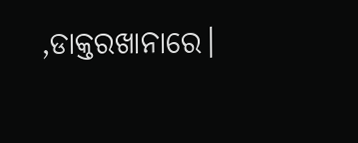,ଡାକ୍ତରଖାନାରେ।